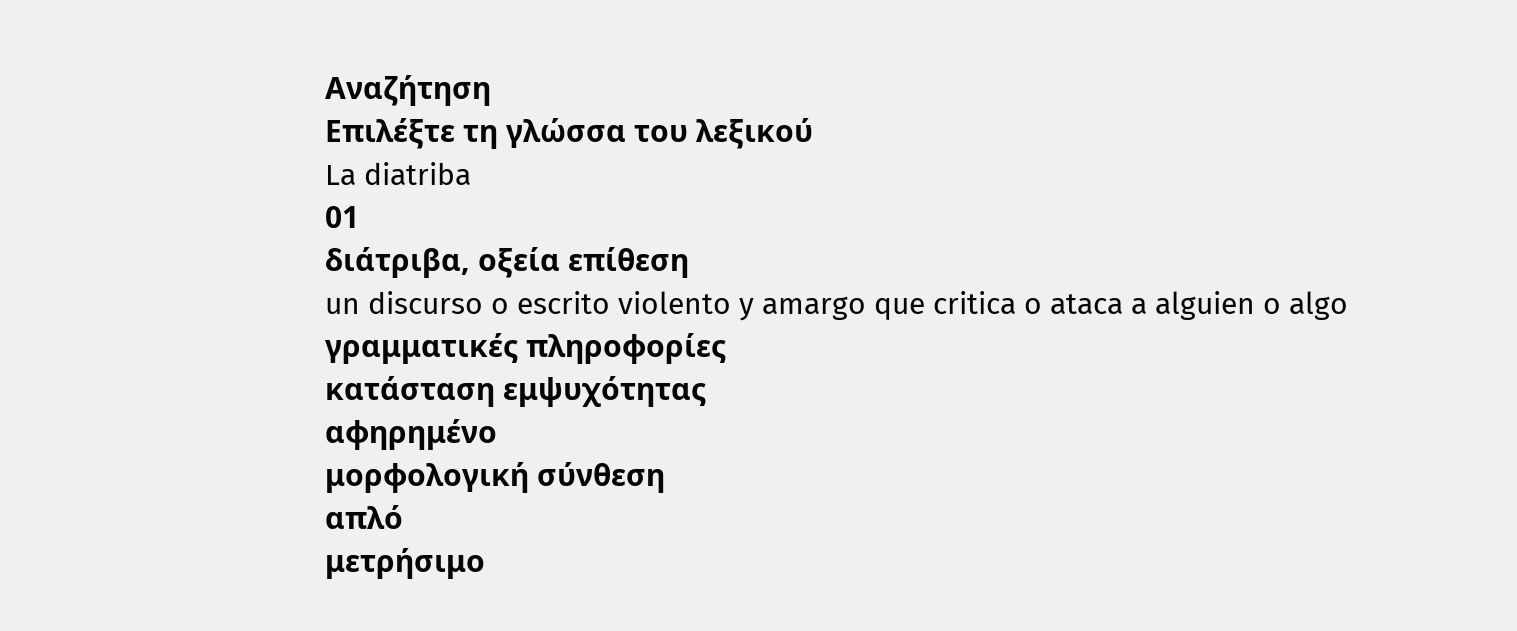Αναζήτηση
Επιλέξτε τη γλώσσα του λεξικού
La diatriba
01
διάτριβα, οξεία επίθεση
un discurso o escrito violento y amargo que critica o ataca a alguien o algo
γραμματικές πληροφορίες
κατάσταση εμψυχότητας
αφηρημένο
μορφολογική σύνθεση
απλό
μετρήσιμο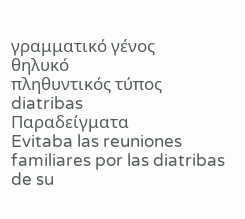γραμματικό γένος
θηλυκό
πληθυντικός τύπος
diatribas
Παραδείγματα
Evitaba las reuniones familiares por las diatribas de su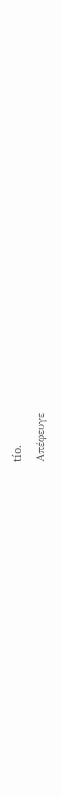tío.
Απέφευγε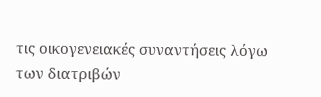τις οικογενειακές συναντήσεις λόγω των διατριβών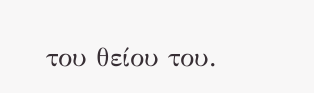του θείου του.